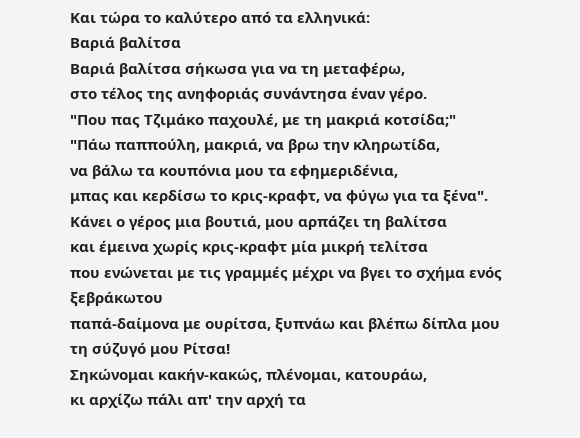Και τώρα το καλύτερο από τα ελληνικά:
Βαριά βαλίτσα
Βαριά βαλίτσα σήκωσα για να τη μεταφέρω,
στο τέλος της ανηφοριάς συνάντησα έναν γέρο.
"Που πας Τζιμάκο παχουλέ, με τη μακριά κοτσίδα;"
"Πάω παππούλη, μακριά, να βρω την κληρωτίδα,
να βάλω τα κουπόνια μου τα εφημεριδένια,
μπας και κερδίσω το κρις-κραφτ, να φύγω για τα ξένα".
Κάνει ο γέρος μια βουτιά, μου αρπάζει τη βαλίτσα
και έμεινα χωρίς κρις-κραφτ μία μικρή τελίτσα
που ενώνεται με τις γραμμές μέχρι να βγει το σχήμα ενός ξεβράκωτου
παπά-δαίμονα με ουρίτσα, ξυπνάω και βλέπω δίπλα μου τη σύζυγό μου Ρίτσα!
Σηκώνομαι κακήν-κακώς, πλένομαι, κατουράω,
κι αρχίζω πάλι απ' την αρχή τα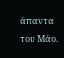άπαντα του Μάο.